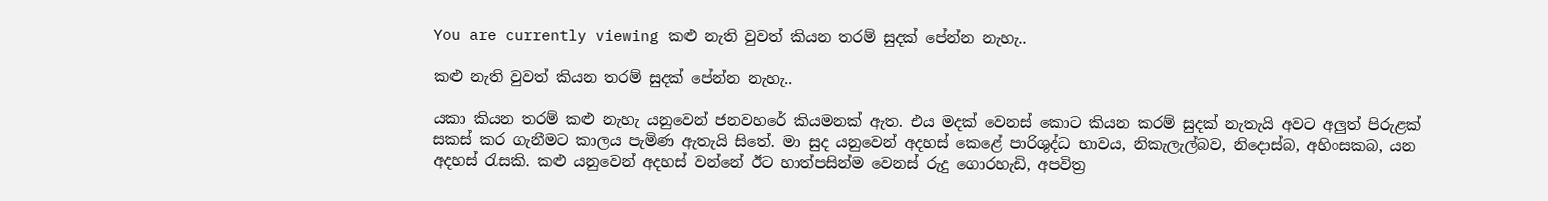You are currently viewing කළු නැති වුවත් කියන තරම් සුදක් පේන්න නැහැ..

කළු නැති වුවත් කියන තරම් සුදක් පේන්න නැහැ..

යකා කියන තරම් කළු නැහැ යනුවෙන් ජනවහරේ කියමනක් ඇත. එය මදක් වෙනස් කොට කියන කරම් සුදක් නැතැයි අවට අලුත් පිරුළක් සකස් කර ගැනීමට කාලය පැමිණ ඇතැයි සිතේ. මා සුද යනුවෙන් අදහස් කෙළේ පාරිශුද්ධ භාවය, නිකැලැල්බව, නිදොස්බ, අහිංසකබ, යන අදහස් රැසකි. කළු යනුවෙන් අදහස් වන්නේ ඊට හාත්පසින්ම වෙනස් රුදු ගොරහැඩි, අපවිත්‍ර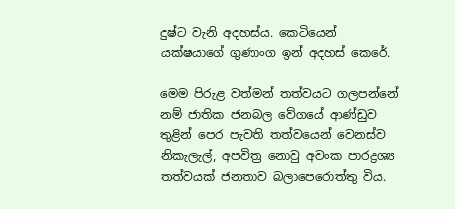දුෂ්ට වැනි අදහස්ය. කෙටියෙන් යක්ෂයාගේ ගුණාංග ඉන් අදහස් කෙරේ.

මෙම පිරුළ වත්මන් තත්වයට ගලපන්නේ නම් ජාතික ජනබල වේගයේ ආණ්ඩුව තුළින් පෙර පැවති තත්වයෙන් වෙනස්ව නිකැලැල්, අපවිත්‍ර නොවු අවංක පාරද්‍රශ්‍ය තත්වයක් ජනතාව බලාපෙරොත්තු විය.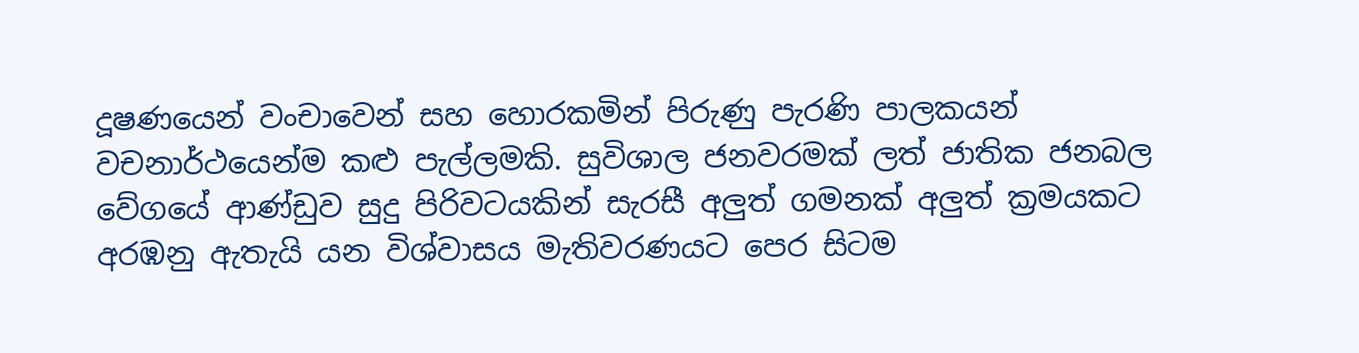දූෂණයෙන් වංචාවෙන් සහ හොරකමින් පිරුණු පැරණි පාලකයන් වචනාර්ථයෙන්ම කළු පැල්ලමකි. සුවිශාල ජනවරමක් ලත් ජාතික ජනබල වේගයේ ආණ්ඩුව සුදු පිරිවටයකින් සැරසී අලුත් ගමනක් අලුත් ක්‍රමයකට අරඹනු ඇතැයි යන විශ්වාසය මැතිවරණයට පෙර සිටම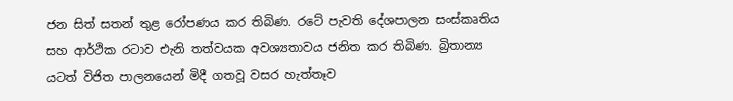ජන සිත් සතන් තුළ රෝපණය කර තිබිණ. රටේ පැවති දේශපාලන සංස්කෘතිය සහ ආර්ථික රටාව එැනි තත්වයක අවශ්‍යතාවය ජනිත කර තිබිණ. බ්‍රිතාන්‍ය යටත් විජිත පාලනයෙන් මිදී ගතවූ වසර හැත්තෑව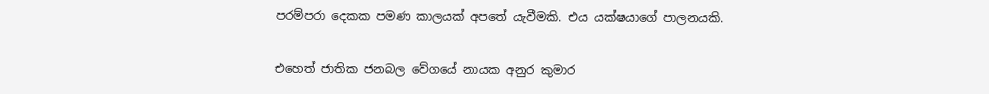පරම්පරා දෙකක පමණ කාලයක් අපතේ යැවීමකි. එය යක්ෂයාගේ පාලනයකි.

එහෙත් ජාතික ජනබල වේගයේ නායක අනුර කුමාර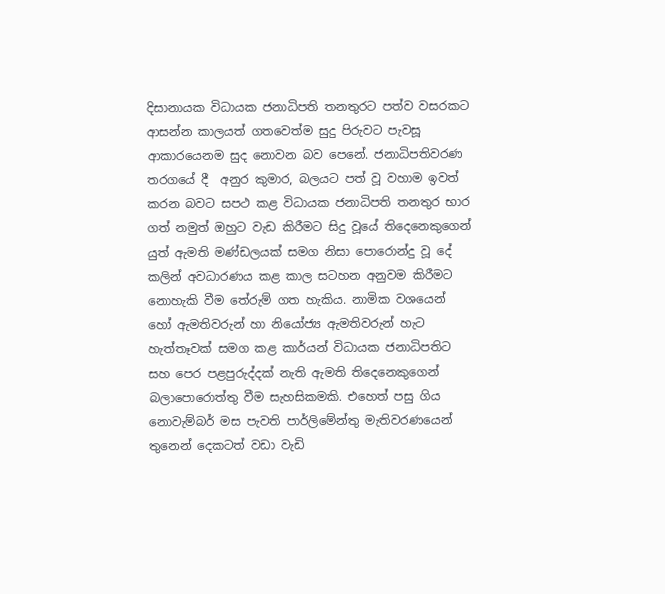දිසානායක විධායක ජනාධිපති තනතුරට පත්ව වසරකට ආසන්න කාලයත් ගතවෙත්ම සුදු පිරුවට පැවසූ ආකාරයෙනම සුද නොවන බව පෙනේ. ජනාධිපතිවරණ තරගයේ දී  අනුර කුමාර, බලයට පත් වූ වහාම ඉවත් කරන බවට සපථ කළ විධායක ජනාධිපති තනතුර භාර ගත් නමුත් ඔහුට වැඩ කිරීමට සිදු වූයේ තිදෙනෙකුගෙන් යුත් ඇමති මණ්ඩලයක් සමග නිසා පොරොන්දු වූ දේ කලින් අවධාරණය කළ කාල සටහන අනුවම කිරීමට නොහැකි වීම තේරුම් ගත හැකිය. නාමික වශයෙන් හෝ ඇමතිවරුන් හා නියෝජ්‍ය ඇමතිවරුන් හැට හැත්තෑවක් සමග කළ කාර්යන් විධායක ජනාධිපතිට සහ පෙර පළපුරුද්දක් නැති ඇමති තිදෙනෙකුගෙන් බලාපොරොත්තු වීම සැහසිකමකි. එහෙත් පසු ගිය නොවැම්බර් මස පැවති පාර්ලිමේන්තු මැතිවරණයෙන් තුනෙන් දෙකටත් වඩා වැඩි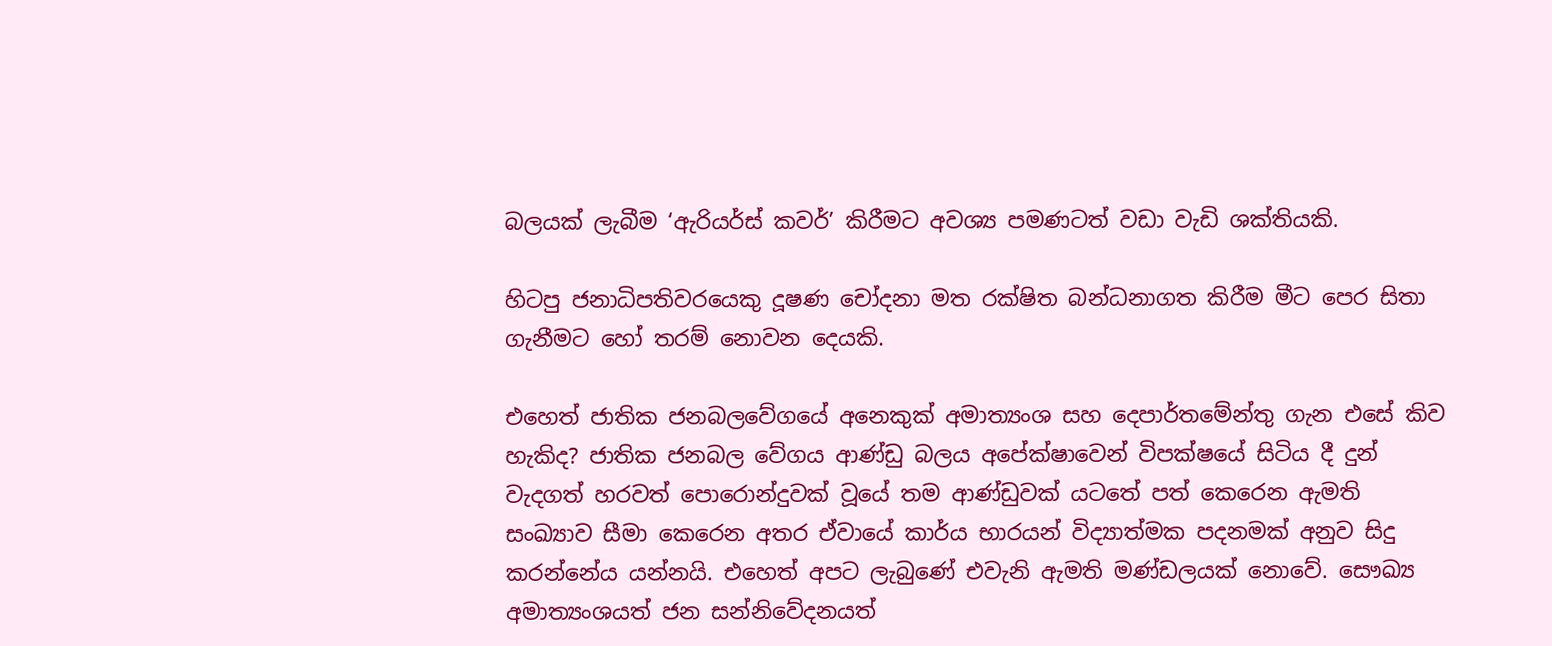බලයක් ලැබීම ‘ඇරියර්ස් කවර්’ කිරීමට අවශ්‍ය පමණටත් වඩා වැඩි ශක්තියකි.

හිටපු ජනාධිපතිවරයෙකු දූෂණ චෝදනා මත රක්ෂිත බන්ධනාගත කිරීම මීට පෙර සිතා ගැනීමට හෝ තරම් නොවන දෙයකි.

එහෙත් ජාතික ජනබලවේගයේ අනෙකුක් අමාත්‍යංශ සහ දෙපාර්තමේන්තු ගැන එසේ කිව හැකිද? ජාතික ජනබල වේගය ආණ්ඩු බලය අපේක්ෂාවෙන් විපක්ෂයේ සිටිය දී දුන් වැදගත් හරවත් පොරොන්දුවක් වූයේ තම ආණ්ඩුවක් යටතේ පත් කෙරෙන ඇමති සංඛ්‍යාව සීමා කෙරෙන අතර ඒවායේ කාර්ය භාරයන් විද්‍යාත්මක පදනමක් අනුව සිදු කරන්නේය යන්නයි. එහෙත් අපට ලැබුණේ එවැනි ඇමති මණ්ඩලයක් නොවේ. සෞඛ්‍ය අමාත්‍යංශයත් ජන සන්නිවේදනයත්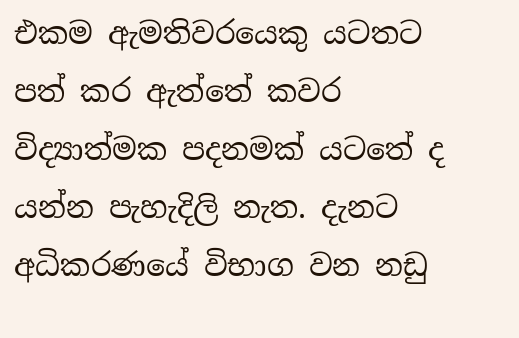එකම ඇමතිවරයෙකු යටතට පත් කර ඇත්තේ කවර විද්‍යාත්මක පදනමක් යටතේ ද යන්න පැහැදිලි නැත. දැනට අධිකරණයේ විභාග වන නඩු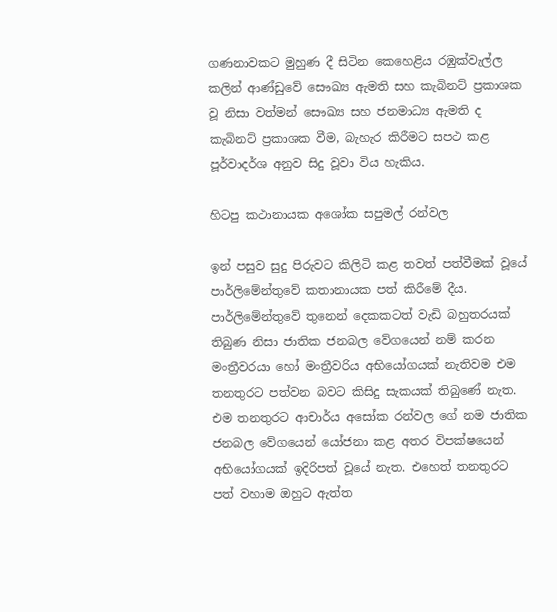ගණනාවකට මුහුණ දී සිටින කෙහෙළිය රඹුක්වැල්ල කලින් ආණ්ඩුවේ සෞඛ්‍ය ඇමති සහ කැබිනට් ප්‍රකාශක වූ නිසා වත්මන් සෞඛ්‍ය සහ ජනමාධ්‍ය ඇමති ද කැබිනට් ප්‍රකාශක වීම, බැහැර කිරීමට සපථ කළ පූර්වාදර්ශ අනුව සිදු වූවා විය හැකිය.

හිටපු කථානායක අශෝක සපුමල් රන්වල

ඉන් පසුව සුදු පිරුවට කිලිටි කළ තවත් පත්වීමක් වූයේ පාර්ලිමේන්තුවේ කතානායක පත් කිරීමේ දීය. පාර්ලිමේන්තුවේ තුනෙන් දෙකකටත් වැඩි බහුතරයක් තිබුණ නිසා ජාතික ජනබල වේගයෙන් නම් කරන මංත්‍රීවරයා හෝ මංත්‍රීවරිය අභියෝගයක් නැතිවම එම තනතුරට පත්වන බවට කිසිදු සැකයක් තිබුණේ නැත. එම තනතුරට ආචාර්ය අසෝක රන්වල ගේ නම ජාතික ජනබල වේගයෙන් යෝජනා කළ අතර විපක්ෂයෙන් අභියෝගයක් ඉදිරිපත් වූයේ නැත. එහෙත් තනතුරට පත් වහාම ඔහුට ඇත්ත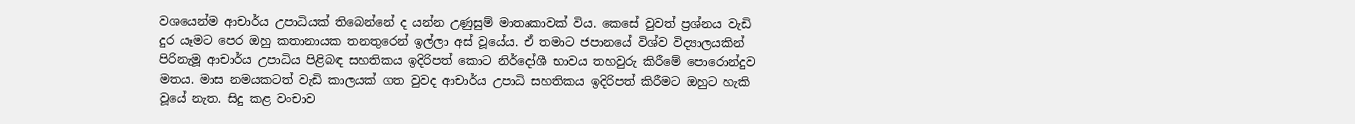වශයෙන්ම ආචාර්ය උපාධියක් තිබෙන්නේ ද යන්න උණුසුම් මාතෘකාවක් විය. කෙසේ වුවත් ප්‍රශ්නය වැඩි දුර යෑමට පෙර ඔහු කතානායක තනතුරෙන් ඉල්ලා අස් වූයේය. ඒ තමාට ජපානයේ විශ්ව විද්‍යාලයකින් පිරිනැමූ ආචාර්ය උපාධිය පිළිබඳ සහතිකය ඉදිරිපත් කොට නිර්දෝශී භාවය තහවුරු කිරීමේ පොරොන්දුව මතය. මාස නමයකටත් වැඩි කාලයක් ගත වුවද ආචාර්ය උපාධි සහතිකය ඉදිරිපත් කිරීමට ඔහුට හැකි වූයේ නැත. සිදු කළ වංචාව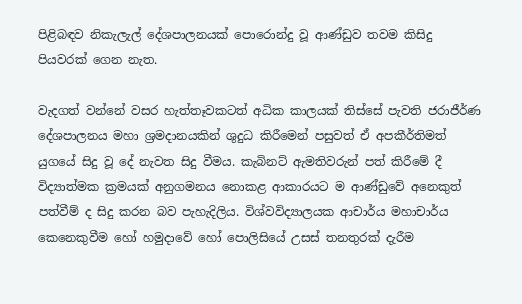පිළිබඳව නිකැලැල් දේශපාලනයක් පොරොන්දු වූ ආණ්ඩුව තවම කිසිදු පියවරක් ගෙන නැත.

වැදගත් වන්නේ වසර හැත්තෑවකටත් අධික කාලයක් තිස්සේ පැවති ජරාජීර්ණ දේශපාලනය මහා ශ්‍රමදානයකින් ශුදුධ කිරීමෙන් පසුවත් ඒ අපකීර්තිමත් යුගයේ සිදු වූ දේ නැවත සිදු වීමය. කැබිනට් ඇමතිවරුන් පත් කිරීමේ දී විද්‍යාත්මක ක්‍රමයක් අනුගමනය නොකළ ආකාරයට ම ආණ්ඩුවේ අනෙකුත් පත්වීම් ද සිදු කරන බව පැහැදිලිය. විශ්වවිද්‍යාලයක ආචාර්ය මහාචාර්ය කෙනෙකුවීම හෝ හමුදාවේ හෝ පොලිසියේ උසස් තනතුරක් දැරීම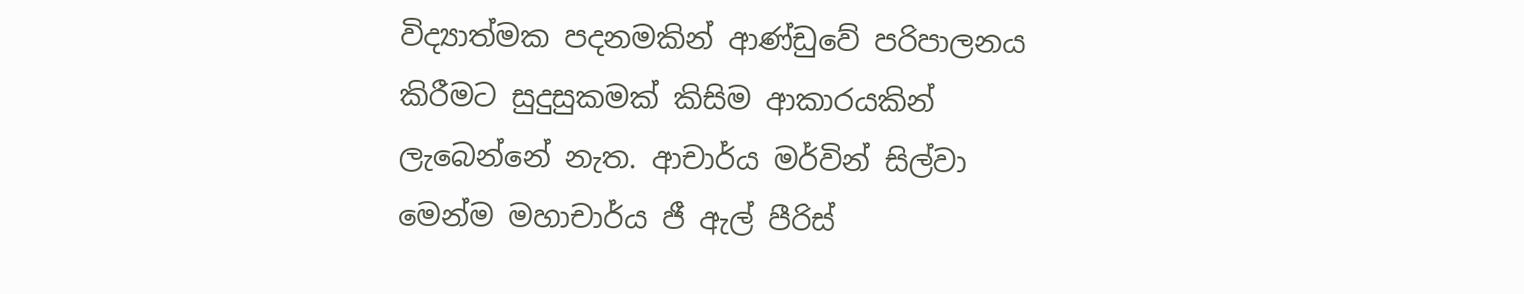විද්‍යාත්මක පදනමකින් ආණ්ඩුවේ පරිපාලනය කිරීමට සුදුසුකමක් කිසිම ආකාරයකින් ලැබෙන්නේ නැත. ආචාර්ය මර්වින් සිල්වා මෙන්ම මහාචාර්ය ජී ඇල් පීරිස්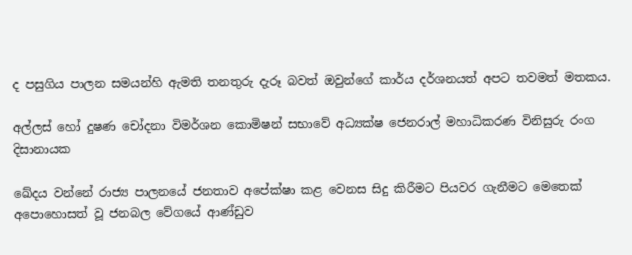ද පසුගිය පාලන සමයන්හි ඇමති තනතුරු දැරූ බවත් ඔවුන්ගේ කාර්ය දර්ශනයත් අපට තවමත් මතකය.

අල්ලස් හෝ දුෂණ චෝදනා විමර්ශන කොමිෂන් සභාවේ අධ්‍යක්ෂ ජෙනරාල් මහාධිකරණ විනිසුරු රංග දිසානායක

ඛේදය වන්නේ රාජ්‍ය පාලනයේ ජනතාව අපේක්ෂා කළ වෙනස සිදු කිරීමට පියවර ගැනීමට මෙතෙක් අපොහොසත් වූ ජනබල වේගයේ ආණ්ඩුව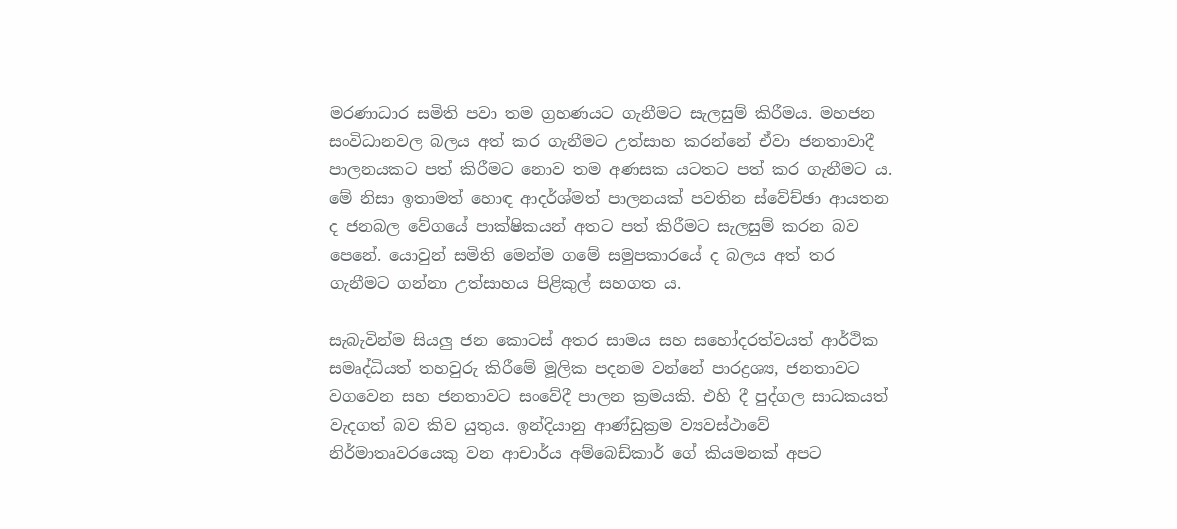මරණාධාර සමිති පවා තම ග්‍රහණයට ගැනීමට සැලසුම් කිරීමය. මහජන සංවිධානවල බලය අත් කර ගැනීමට උත්සාහ කරන්නේ ඒවා ජනතාවාදී පාලනයකට පත් කිරීමට නොව තම අණසක යටතට පත් කර ගැනීමට ය. මේ නිසා ඉතාමත් හොඳ ආදර්ශ්මත් පාලනයක් පවතින ස්වේච්ඡා ආයතන ද ජනබල වේගයේ පාක්ෂිකයන් අතට පත් කිරීමට සැලසුම් කරන බව පෙනේ. යොවුන් සමිති මෙන්ම ගමේ සමුපකාරයේ ද බලය අත් තර ගැනීමට ගන්නා උත්සාහය පිළිකුල් සහගත ය.

සැබැවින්ම සියලු ජන කොටස් අතර සාමය සහ සහෝදරත්වයත් ආර්ථික සමෘද්ධියත් තහවුරු කිරීමේ මූලික පදනම වන්නේ පාරද්‍රශ්‍ය, ජනතාවට වගවෙන සහ ජනතාවට සංවේදී පාලන ක්‍රමයකි. එහි දී පුද්ගල සාධකයත් වැදගත් බව කිව යුතුය. ඉන්දියානු ආණ්ඩුක්‍රම ව්‍යවස්ථාවේ නිර්මාතෘවරයෙකු වන ආචාර්ය අම්බෙඩ්කාර් ගේ කියමනක් අපට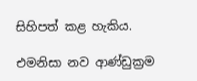සිහිපත් කළ හැකිය.

එමනිසා නව ආණ්ඩුක්‍රම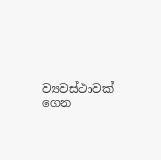ව්‍යවස්ථාවක් ගෙන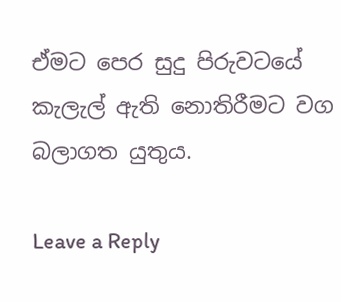ඒමට පෙර සුදු පිරුවටයේ කැලැල් ඇති නොතිරීමට වග බලාගත යුතුය.

Leave a Reply